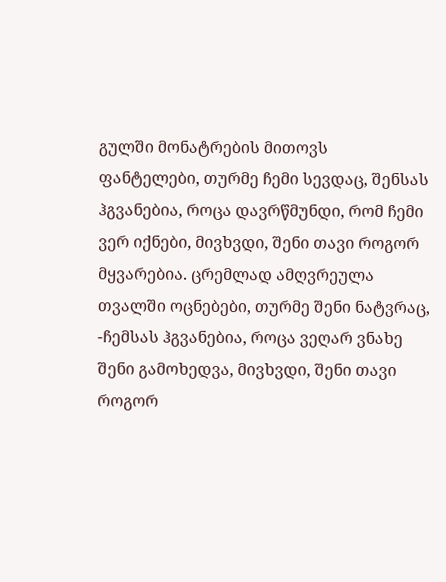გულში მონატრების მითოვს ფანტელები, თურმე ჩემი სევდაც, შენსას ჰგვანებია, როცა დავრწმუნდი, რომ ჩემი ვერ იქნები, მივხვდი, შენი თავი როგორ მყვარებია. ცრემლად ამღვრეულა თვალში ოცნებები, თურმე შენი ნატვრაც, -ჩემსას ჰგვანებია, როცა ვეღარ ვნახე შენი გამოხედვა, მივხვდი, შენი თავი როგორ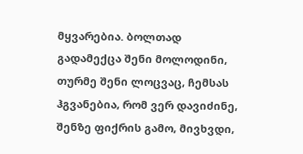მყვარებია. ბოლთად გადამექცა შენი მოლოდინი, თურმე შენი ლოცვაც, ჩემსას ჰგვანებია, რომ ვერ დავიძინე, შენზე ფიქრის გამო, მივხვდი,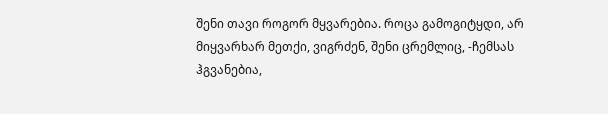შენი თავი როგორ მყვარებია. როცა გამოგიტყდი, არ მიყვარხარ მეთქი, ვიგრძენ, შენი ცრემლიც, -ჩემსას ჰგვანებია,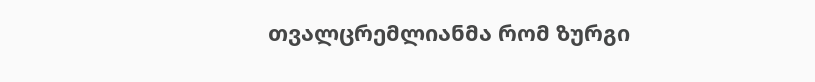თვალცრემლიანმა რომ ზურგი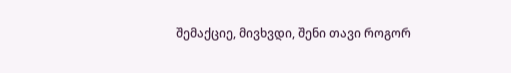შემაქციე, მივხვდი, შენი თავი როგორ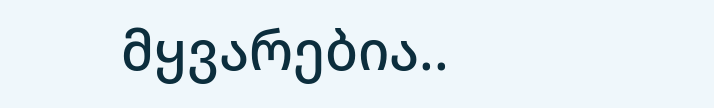მყვარებია..